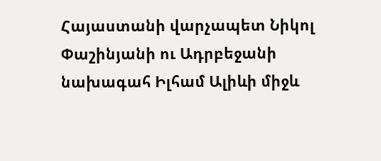Հայաստանի վարչապետ Նիկոլ Փաշինյանի ու Ադրբեջանի նախագահ Իլհամ Ալիևի միջև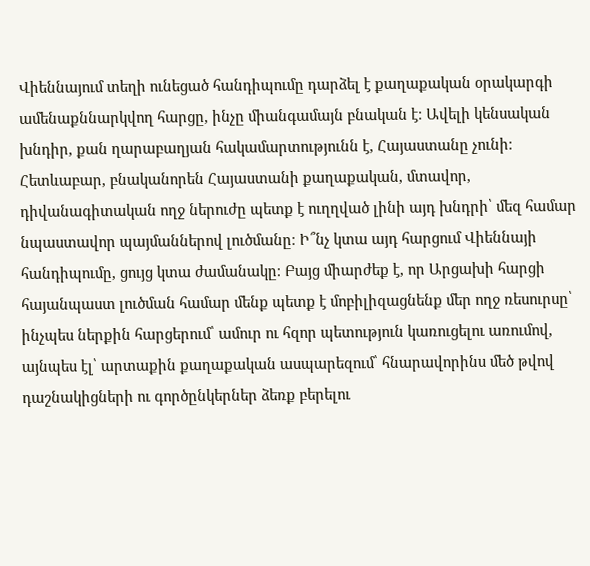Վիեննայում տեղի ունեցած հանդիպումը դարձել է քաղաքական օրակարգի ամենաքննարկվող հարցը, ինչը միանգամայն բնական է։ Ավելի կենսական խնդիր, քան ղարաբաղյան հակամարտությունն է, Հայաստանը չունի։ Հետևաբար, բնականորեն Հայաստանի քաղաքական, մտավոր, դիվանագիտական ողջ ներուժը պետք է ուղղված լինի այդ խնդրի՝ մեզ համար նպաստավոր պայմաններով լուծմանը։ Ի՞նչ կտա այդ հարցում Վիեննայի հանդիպումը, ցույց կտա ժամանակը։ Բայց միարժեք է, որ Արցախի հարցի հայանպաստ լուծման համար մենք պետք է մոբիլիզացնենք մեր ողջ ռեսուրսը՝ ինչպես ներքին հարցերում՝ ամուր ու հզոր պետություն կառուցելու առումով, այնպես էլ՝ արտաքին քաղաքական ասպարեզում՝ հնարավորինս մեծ թվով դաշնակիցների ու գործընկերներ ձեռք բերելու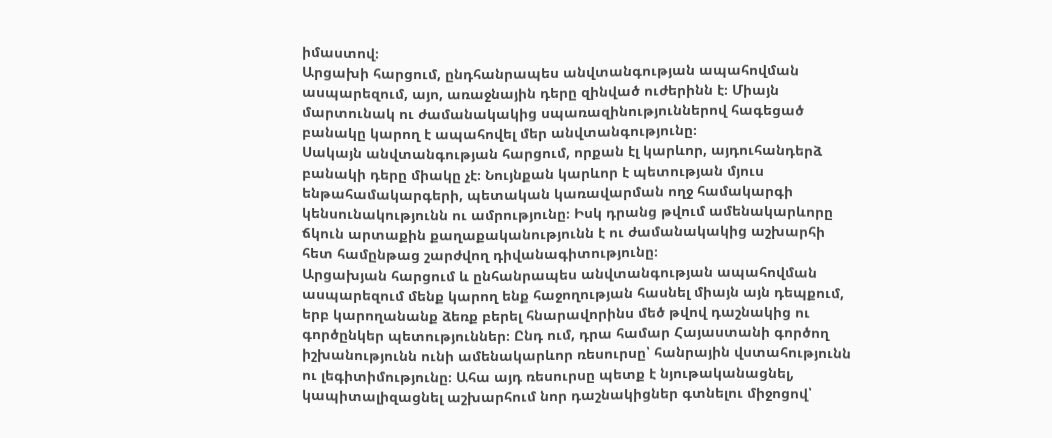իմաստով։
Արցախի հարցում, ընդհանրապես անվտանգության ապահովման ասպարեզում, այո, առաջնային դերը զինված ուժերինն է։ Միայն մարտունակ ու ժամանակակից սպառազինություններով հագեցած բանակը կարող է ապահովել մեր անվտանգությունը։
Սակայն անվտանգության հարցում, որքան էլ կարևոր, այդուհանդերձ բանակի դերը միակը չէ։ Նույնքան կարևոր է պետության մյուս ենթահամակարգերի, պետական կառավարման ողջ համակարգի կենսունակությունն ու ամրությունը։ Իսկ դրանց թվում ամենակարևորը ճկուն արտաքին քաղաքականությունն է ու ժամանակակից աշխարհի հետ համընթաց շարժվող դիվանագիտությունը։
Արցախյան հարցում և ընհանրապես անվտանգության ապահովման ասպարեզում մենք կարող ենք հաջողության հասնել միայն այն դեպքում, երբ կարողանանք ձեռք բերել հնարավորինս մեծ թվով դաշնակից ու գործընկեր պետություններ։ Ընդ ում, դրա համար Հայաստանի գործող իշխանությունն ունի ամենակարևոր ռեսուրսը՝ հանրային վստահությունն ու լեգիտիմությունը։ Ահա այդ ռեսուրսը պետք է նյութականացնել, կապիտալիզացնել աշխարհում նոր դաշնակիցներ գտնելու միջոցով՝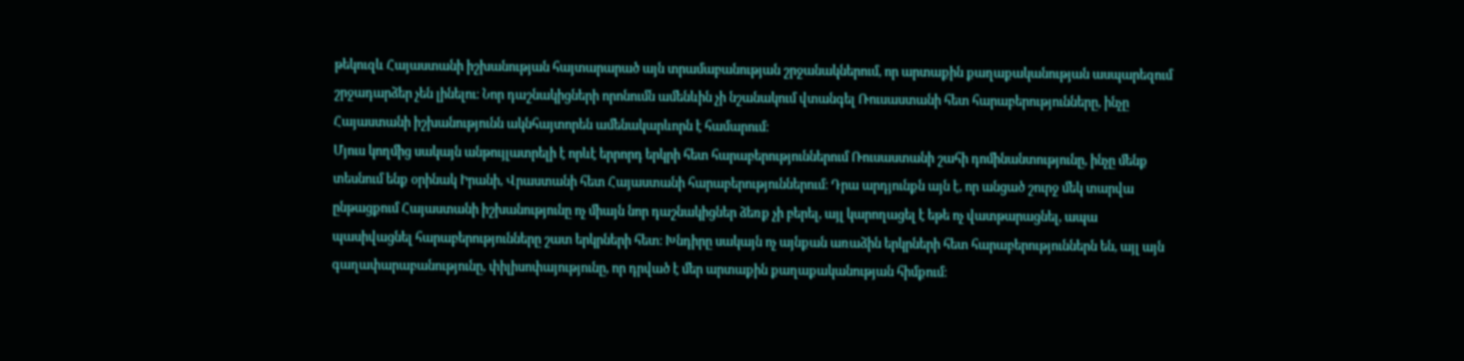թեկուզև Հայաստանի իշխանության հայտարարած այն տրամաբանության շրջանակներում, որ արտաքին քաղաքականության ասպարեզում շրջադարձեր չեն լինելու։ Նոր դաշնակիցների որոնումն ամենևին չի նշանակում վտանգել Ռուսաստանի հետ հարաբերությունները, ինչը Հայաստանի իշխանությունն ակնհայտորեն ամենակարևորն է համարում։
Մյուս կողմից սակայն անթույլատրելի է որևէ երրորդ երկրի հետ հարաբերություններում Ռուսաստանի շահի դոմինանտությունը, ինչը մենք տեսնում ենք օրինակ Իրանի, Վրաստանի հետ Հայաստանի հարաբերություններում։ Դրա արդյունքն այն է, որ անցած շուրջ մեկ տարվա ընթացքում Հայաստանի իշխանությունը ոչ միայն նոր դաշնակիցներ ձեռք չի բերել, այլ կարողացել է եթե ոչ վատթարացնել, ապա պասիվացնել հարաբերությունները շատ երկրների հետ։ Խնդիրը սակայն ոչ այնքան առաձին երկրների հետ հարաբերություններն են, այլ այն գաղափարաբանությունը, փիլիսոփայությունը, որ դրված է մեր արտաքին քաղաքականության հիմքում։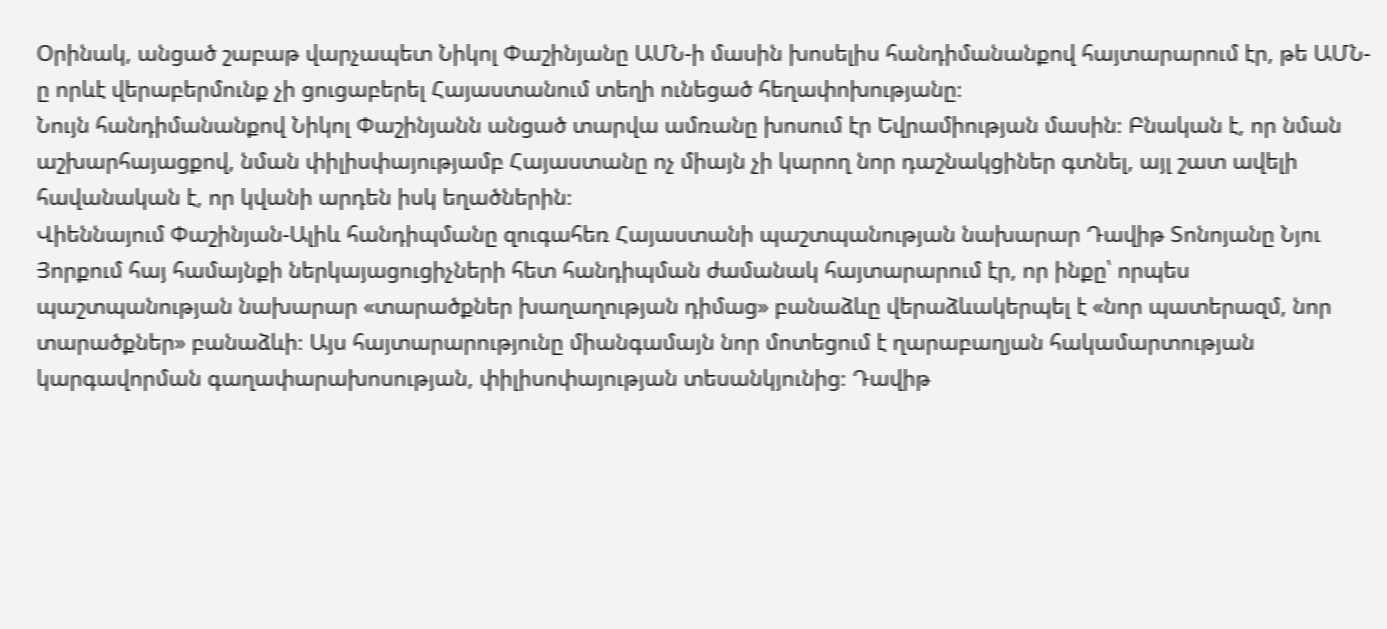Օրինակ, անցած շաբաթ վարչապետ Նիկոլ Փաշինյանը ԱՄՆ-ի մասին խոսելիս հանդիմանանքով հայտարարում էր, թե ԱՄՆ-ը որևէ վերաբերմունք չի ցուցաբերել Հայաստանում տեղի ունեցած հեղափոխությանը։
Նույն հանդիմանանքով Նիկոլ Փաշինյանն անցած տարվա ամռանը խոսում էր Եվրամիության մասին։ Բնական է, որ նման աշխարհայացքով, նման փիլիսփայությամբ Հայաստանը ոչ միայն չի կարող նոր դաշնակցիներ գտնել, այլ շատ ավելի հավանական է, որ կվանի արդեն իսկ եղածներին։
Վիեննայում Փաշինյան-Ալիև հանդիպմանը զուգահեռ Հայաստանի պաշտպանության նախարար Դավիթ Տոնոյանը Նյու Յորքում հայ համայնքի ներկայացուցիչների հետ հանդիպման ժամանակ հայտարարում էր, որ ինքը՝ որպես պաշտպանության նախարար «տարածքներ խաղաղության դիմաց» բանաձևը վերաձևակերպել է «նոր պատերազմ, նոր տարածքներ» բանաձևի։ Այս հայտարարությունը միանգամայն նոր մոտեցում է ղարաբաղյան հակամարտության կարգավորման գաղափարախոսության, փիլիսոփայության տեսանկյունից։ Դավիթ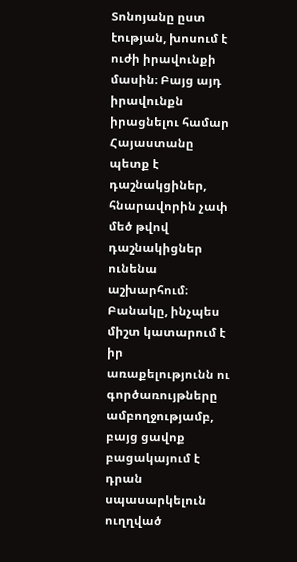Տոնոյանը ըստ էության, խոսում է ուժի իրավունքի մասին։ Բայց այդ իրավունքն իրացնելու համար Հայաստանը պետք է դաշնակցիներ, հնարավորին չափ մեծ թվով դաշնակիցներ ունենա աշխարհում։
Բանակը, ինչպես միշտ կատարում է իր առաքելությունն ու գործառույթները ամբողջությամբ, բայց ցավոք բացակայում է դրան սպասարկելուն ուղղված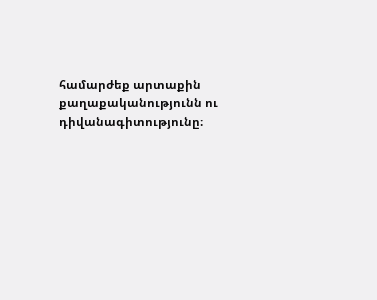համարժեք արտաքին քաղաքականությունն ու դիվանագիտությունը։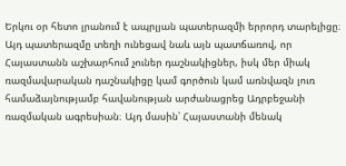Երկու օր հետո լրանում է ապրլյան պատերազմի երրորդ տարելիցը։ Այդ պատերազմը տեղի ունեցավ նաև այն պատճառով, որ Հայաստանն աշխարհում չուներ դաշնակիցներ, իսկ մեր միակ ռազմավարական դաշնակիցը կամ գործուն կամ առնվազն լուռ համաձայնությամբ հավանության արժանացրեց Ադրբեջանի ռազմական ագրեսիան։ Այդ մասին՝ Հայաստանի մենակ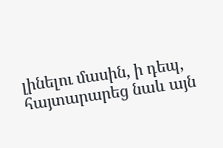լինելու մասին, ի դեպ, հայտարարեց նաև այն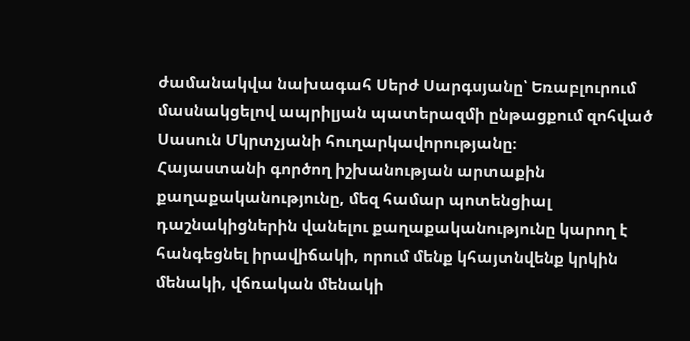ժամանակվա նախագահ Սերժ Սարգսյանը՝ Եռաբլուրում մասնակցելով ապրիլյան պատերազմի ընթացքում զոհված Սասուն Մկրտչյանի հուղարկավորությանը։
Հայաստանի գործող իշխանության արտաքին քաղաքականությունը, մեզ համար պոտենցիալ դաշնակիցներին վանելու քաղաքականությունը կարող է հանգեցնել իրավիճակի, որում մենք կհայտնվենք կրկին մենակի, վճռական մենակի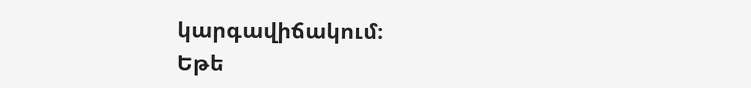կարգավիճակում։
Եթե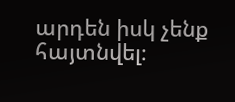արդեն իսկ չենք հայտնվել։